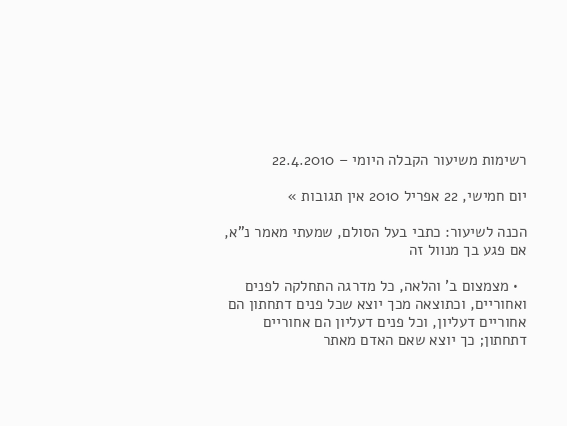רשימות משיעור הקבלה היומי – 22.4.2010

יום חמישי, 22 אפריל 2010 אין תגובות »

הכנה לשיעור: כתבי בעל הסולם, שמעתי מאמר נ"א, אם פגע בך מנוול זה

  • מצמצום ב' והלאה, כל מדרגה התחלקה לפנים ואחוריים, וכתוצאה מכך יוצא שכל פנים דתחתון הם אחוריים דעליון, וכל פנים דעליון הם אחוריים דתחתון; כך יוצא שאם האדם מאתר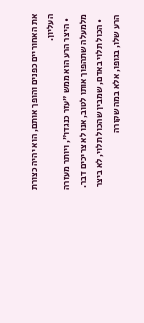את האחוריים כפנים והופך אותם, הוא יהיה כצורת העליון.
  • היצר הרע הוא ממש "עזר כנגדו", ויותר מעזרה מלמעלה שתהפוך אותו לטוב, אנו לא צריכים דבר.
  • הכול תלוי באדם, שמבין שהכול תלוי, לא ביצר הרע שלו, בגופו, אלא במה שקורה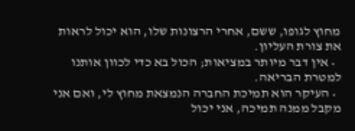מחוץ לגופו, ששם, אחרי הרצונות שלו, הוא יכול לראות את צורת העליון.
  • אין דבר מיותר במציאות; הכול בא כדי לכוון אותנו למטרת הבריאה.
  • העיקר הוא תמיכת החברה הנמצאת מחוץ לי, ואם אני מקבל ממנה תמיכה, אני יכול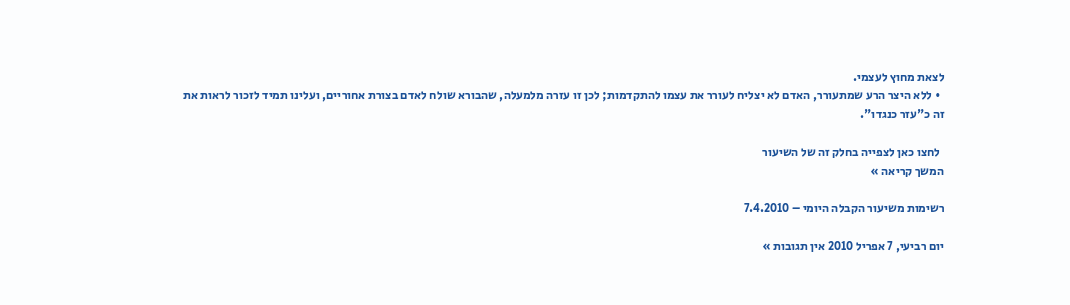לצאת מחוץ לעצמי.
  • ללא היצר הרע שמתעורר, האדם לא יצליח לעורר את עצמו להתקדמות; לכן זו עזרה מלמעלה, שהבורא שולח לאדם בצורת אחוריים, ועלינו תמיד לזכור לראות את זה כ"עזר כנגדו".

  לחצו כאן לצפייה בחלק זה של השיעור
המשך קריאה »

רשימות משיעור הקבלה היומי – 7.4.2010

יום רביעי, 7 אפריל 2010 אין תגובות »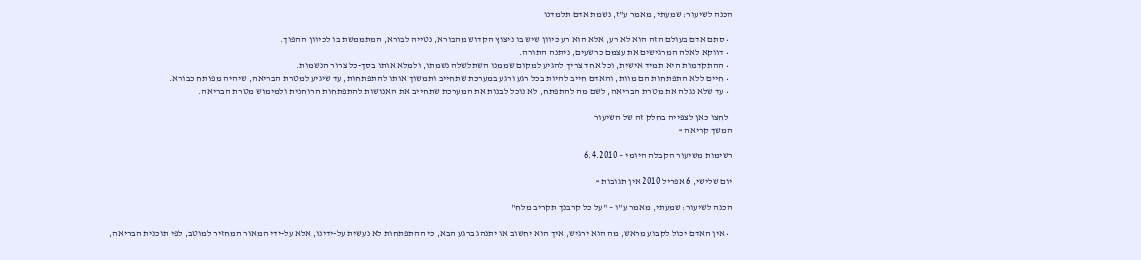הכנה לשיעור: שמעתי, מאמר ע"ז, נשמת אדם תלמדנו

  • סתם אדם בעולם הזה הוא לא רע, אלא הוא רע כיוון שיש בו ניצוץ הקדוש מהבורא, נטייה לבורא, המתממשת בו לכיוון ההפוך.
  • דווקא לאלה המרגישים את עצמם כרשעים, ניתנה התורה.
  • ההתקדמות היא תמיד אישית, וכל אחד צריך להגיע למקום שממנו השתלשלה נשמתו, ולמלא אותו בסך-כל צרור הנשמות.
  • חיים ללא התפתחות הם מוות, והאדם חייב להיות בכל רגע ורגע במערכת שתחייב ותמשוך אותו להתפתחות, עד שיגיע למטרת הבריאה, שיהיה מפותח כבורא.
  • עד שלא נגלה את מטרת הבריאה, לשם מה להתפתח, לא נוכל לבנות את המערכת שתחייב את האנושות להתפתחות הרוחנית ולמימוש מטרת הבריאה.

  לחצו כאן לצפייה בחלק זה של השיעור
המשך קריאה »

רשימות משיעור הקבלה היומי – 6.4.2010

יום שלישי, 6 אפריל 2010 אין תגובות »

הכנה לשיעור: שמעתי, מאמר ע"ו – "על כל קרבנך תקריב מלח"

  • אין האדם יכול לקבוע מראש, מה הוא ירגיש, איך הוא יחשוב או יתנהג ברגע הבא, כי ההתפתחות לא נעשית על-ידינו, אלא על-ידי המאור המחזיר למוטב, לפי תוכנית הבריאה,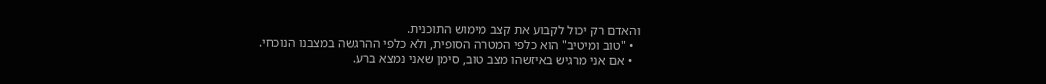והאדם רק יכול לקבוע את קצב מימוש התוכנית.
  • "טוב ומיטיב" הוא כלפי המטרה הסופית, ולא כלפי ההרגשה במצבנו הנוכחי.
  • אם אני מרגיש באיזשהו מצב טוב, סימן שאני נמצא ברע.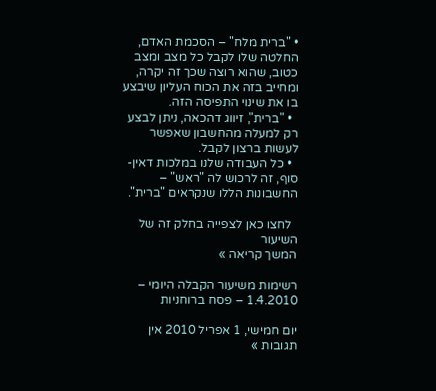• "ברית מלח" – הסכמת האדם, החלטה שלו לקבל כל מצב ומצב כטוב, שהוא רוצה שכך זה יקרה, ומחייב בזה את הכוח העליון שיבצע בו את שינוי התפיסה הזה.
  • "ברית", זיווג דהכאה, ניתן לבצע רק למעלה מהחשבון שאפשר לעשות ברצון לקבל.
  • כל העבודה שלנו במלכות דאין-סוף, זה לרכוש לה "ראש" – החשבונות הללו שנקראים "ברית".

  לחצו כאן לצפייה בחלק זה של השיעור
המשך קריאה »

רשימות משיעור הקבלה היומי – 1.4.2010 – פסח ברוחניות

יום חמישי, 1 אפריל 2010 אין תגובות »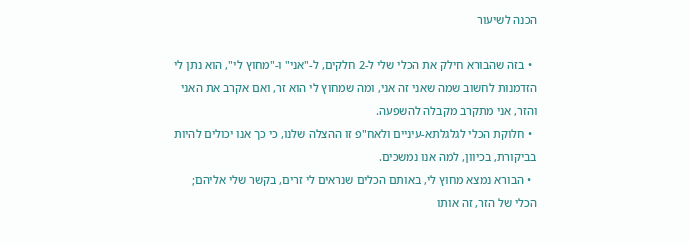הכנה לשיעור

  • בזה שהבורא חילק את הכלי שלי ל-2 חלקים, ל-"אני" ו-"מחוץ לי", הוא נתן לי הזדמנות לחשוב שמה שאני זה אני, ומה שמחוץ לי הוא זר, ואם אקרב את האני והזר, אני מתקרב מקבלה להשפעה.
  • חלוקת הכלי לגלגלתא-עיניים ולאח"פ זו ההצלה שלנו, כי כך אנו יכולים להיות בביקורת, בכיוון, למה אנו נמשכים.
  • הבורא נמצא מחוץ לי, באותם הכלים שנראים לי זרים, בקשר שלי אליהם; הכלי של הזר, זה אותו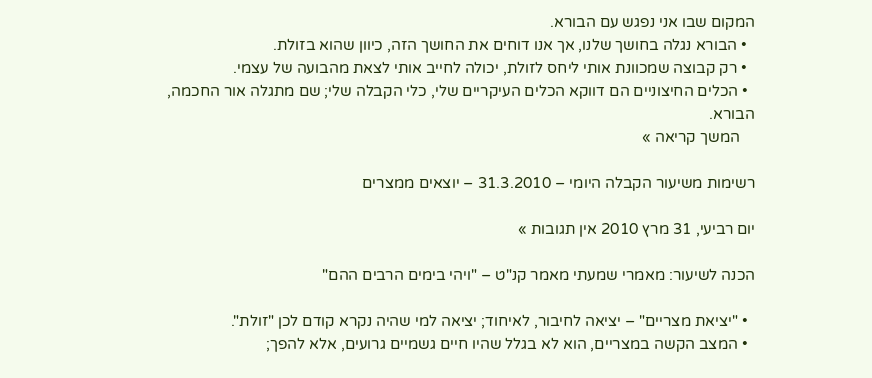המקום שבו אני נפגש עם הבורא.
  • הבורא נגלה בחושך שלנו, אך אנו דוחים את החושך הזה, כיוון שהוא בזולת.
  • רק קבוצה שמכוונת אותי ליחס לזולת, יכולה לחייב אותי לצאת מהבועה של עצמי.
  • הכלים החיצוניים הם דווקא הכלים העיקריים שלי, כלי הקבלה שלי; שם מתגלה אור החכמה, הבורא.
    המשך קריאה »

רשימות משיעור הקבלה היומי – 31.3.2010 – יוצאים ממצרים

יום רביעי, 31 מרץ 2010 אין תגובות »

הכנה לשיעור: מאמרי שמעתי מאמר קנ"ט – "ויהי בימים הרבים ההם"

  • "יציאת מצריים" – יציאה לחיבור, לאיחוד; יציאה למי שהיה נקרא קודם לכן "זולת".
  • המצב הקשה במצריים, הוא לא בגלל שהיו חיים גשמיים גרועים, אלא להפך;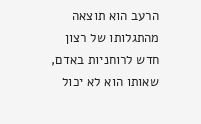הרעב הוא תוצאה מהתגלותו של רצון חדש לרוחניות באדם, שאותו הוא לא יכול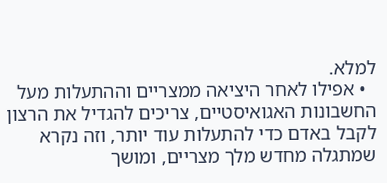למלא.
  • אפילו לאחר היציאה ממצריים וההתעלות מעל החשבונות האגואיסטיים, צריכים להגדיל את הרצון לקבל באדם כדי להתעלות עוד יותר, וזה נקרא שמתגלה מחדש מלך מצריים, ומושך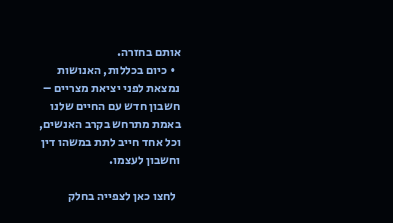אותם בחזרה.
  • כיום בכללות, האנושות נמצאת לפני יציאת מצריים – חשבון חדש עם החיים שלנו באמת מתרחש בקרב האנשים, וכל אחד חייב לתת במשהו דין וחשבון לעצמו.

  לחצו כאן לצפייה בחלק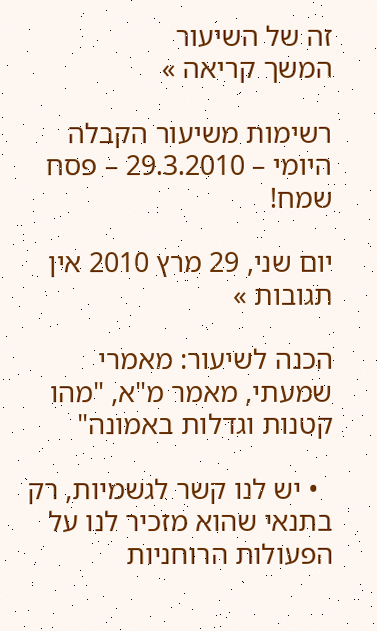זה של השיעור
המשך קריאה »

רשימות משיעור הקבלה היומי – 29.3.2010 – פסח שמח!

יום שני, 29 מרץ 2010 אין תגובות »

הכנה לשיעור: מאמרי שמעתי, מאמר מ"א, "מהו קטנות וגדלות באמונה"

  • יש לנו קשר לגשמיות, רק בתנאי שהוא מזכיר לנו על הפעולות הרוחניות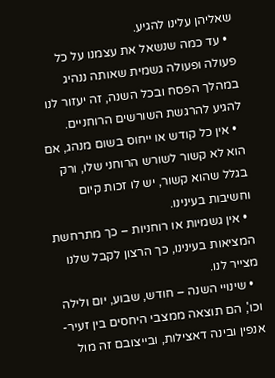שאליהן עלינו להגיע.
  • עד כמה שנשאל את עצמנו על כל פעולה ופעולה גשמית שאותה ננהיג במהלך הפסח ובכל השנה, זה יעזור לנו להגיע להרגשת השורשים הרוחניים.
  • אין כל קודש או ייחוס בשום מנהג, אם הוא לא קשור לשורש הרוחני שלו, ורק בגלל שהוא קשור, יש לו זכות קיום וחשיבות בעינינו.
  • אין גשמיות או רוחניות – כך מתרחשת המציאות בעינינו, כך הרצון לקבל שלנו מצייר לנו.
  • שינויי השנה – חודש, שבוע, יום ולילה וכו', הם תוצאה ממצבי היחסים בין זעיר-אנפין ובינה דאצילות, ובייצובם זה מול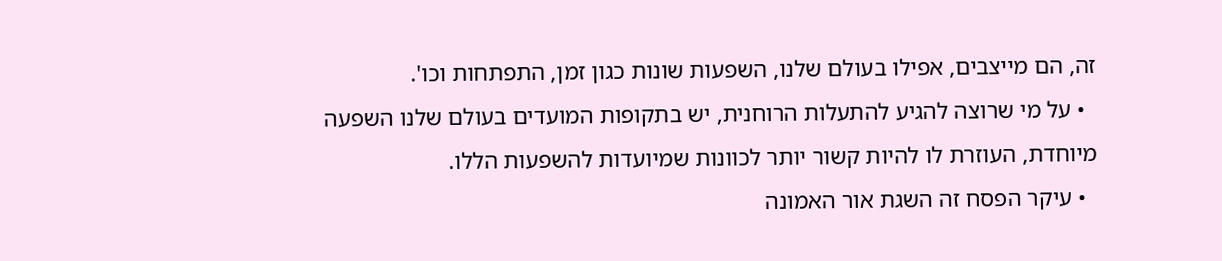זה, הם מייצבים, אפילו בעולם שלנו, השפעות שונות כגון זמן, התפתחות וכו'.
  • על מי שרוצה להגיע להתעלות הרוחנית, יש בתקופות המועדים בעולם שלנו השפעה מיוחדת, העוזרת לו להיות קשור יותר לכוונות שמיועדות להשפעות הללו.
  • עיקר הפסח זה השגת אור האמונה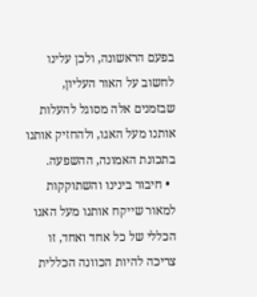בפעם הראשונה, ולכן עלינו לחשוב על האור העליון, שבזמנים אלה מסוגל להעלות אותנו מעל האגו, ולהחזיק אותנו בתכונת האמונה, ההשפעה.
  • חיבור בינינו והשתוקקות למאור שייקח אותנו מעל האגו הכללי של כל אחד ואחד, זו צריכה להיות הכוונה הכללית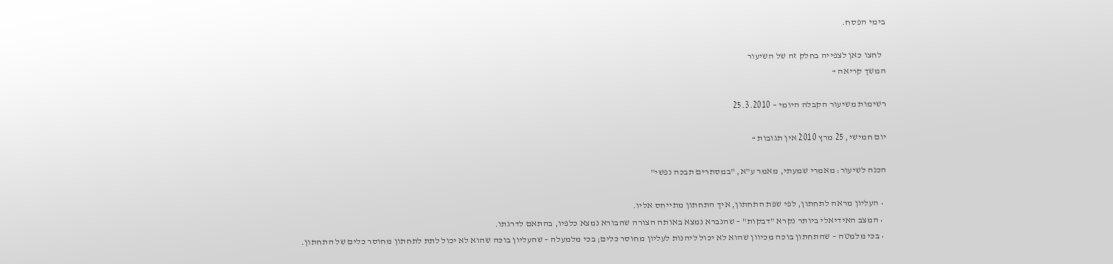בימי הפסח.

  לחצו כאן לצפייה בחלק זה של השיעור
המשך קריאה »

רשימות משיעור הקבלה היומי – 25.3.2010

יום חמישי, 25 מרץ 2010 אין תגובות »

הכנה לשיעור: מאמרי שמעתי, מאמר ע"א, "במסתרים תבכה נפשי"

  • העליון מראה לתחתון, לפי שפת התחתון, איך התחתון מתייחס אליו.
  • המצב האידיאלי ביותר נקרא "דבקות" – שהנברא נמצא באותה הצורה שהבורא נמצא כלפיו, בהתאם לדרגתו.
  • בכי מלמטה – שהתחתון בוכה מכיוון שהוא לא יכול ליהנות לעליון מחוסר כלים; בכי מלמעלה – שהעליון בוכה שהוא לא יכול לתת לתחתון מחוסר כלים של התחתון.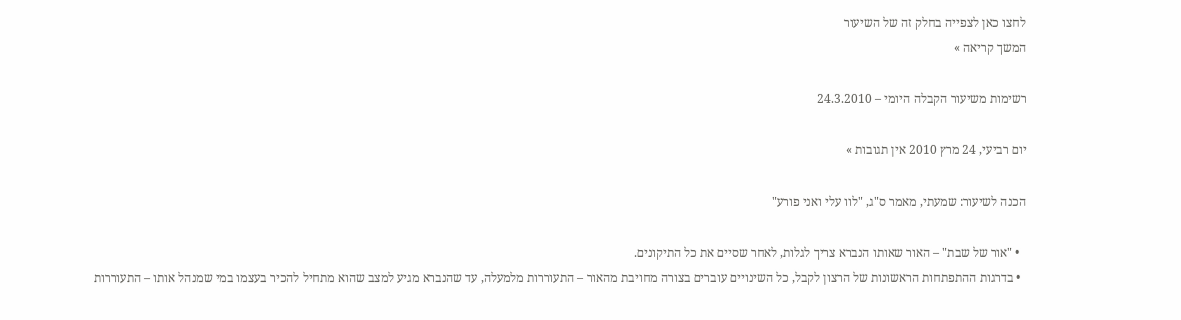לחצו כאן לצפייה בחלק זה של השיעור
המשך קריאה »

רשימות משיעור הקבלה היומי – 24.3.2010

יום רביעי, 24 מרץ 2010 אין תגובות »

הכנה לשיעור: שמעתי, מאמר ס"ג, "לוו עלי ואני פורע"

  • "אור של שבת" – האור שאותו הנברא צריך לגלות, לאחר שסיים את כל התיקונים.
  • בדרגות ההתפתחות הראשונות של הרצון לקבל, כל השינויים עוברים בצורה מחויבת מהאור – התעוררות מלמעלה, עד שהנברא מגיע למצב שהוא מתחיל להכיר בעצמו במי שמנהל אותו – התעוררות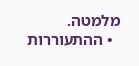מלמטה.
  • ההתעוררות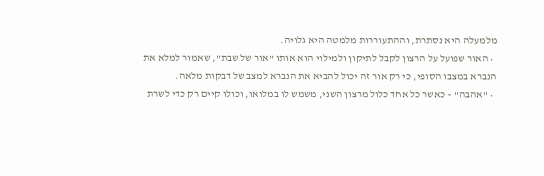מלמעלה היא נסתרת, וההתעוררות מלמטה היא גלויה.
  • האור שפועל על הרצון לקבל לתיקון ולמילוי הוא אותו "אור של שבת", שאמור למלא את הנברא במצבו הסופי, כי רק אור זה יכול להביא את הנברא למצב של דבקות מלאה.
  • "אהבה" – כאשר כל אחד כלול מרצון השני, משמש לו במלואו, וכולו קיים רק כדי לשרת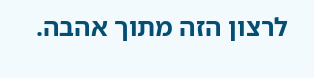לרצון הזה מתוך אהבה.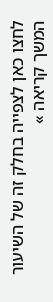לחצו כאן לצפייה בחלק זה של השיעור
המשך קריאה »